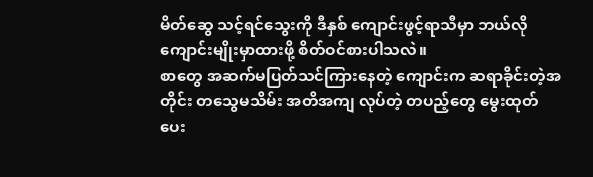မိတ်ဆွေ သင့်ရင်သွေးကို ဒီနှစ် ကျောင်းဖွင့်ရာသီမှာ ဘယ်လိုကျောင်းမျိုးမှာထားဖို့ စိတ်ဝင်စားပါသလဲ။
စာတွေ အဆက်မပြတ်သင်ကြားနေတဲ့ ကျောင်းက ဆရာခိုင်းတဲ့အတိုင်း တသွေမသိမ်း အတိအကျ လုပ်တဲ့ တပည့်တွေ မွေးထုတ်ပေး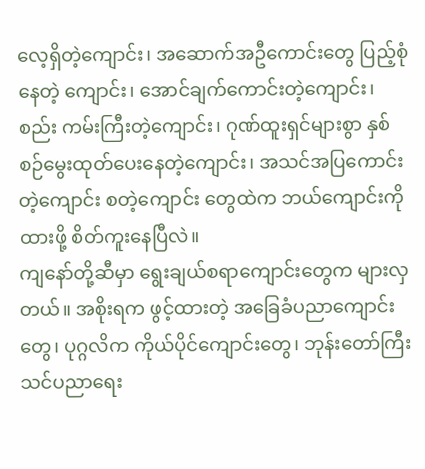လေ့ရှိတဲ့ကျောင်း၊ အဆောက်အဦကောင်းတွေ ပြည့်စုံနေတဲ့ ကျောင်း၊ အောင်ချက်ကောင်းတဲ့ကျောင်း၊ စည်း ကမ်းကြီးတဲ့ကျောင်း၊ ဂုဏ်ထူးရှင်များစွာ နှစ်စဉ်မွေးထုတ်ပေးနေတဲ့ကျောင်း၊ အသင်အပြကောင်းတဲ့ကျောင်း စတဲ့ကျောင်း တွေထဲက ဘယ်ကျောင်းကို ထားဖို့ စိတ်ကူးနေပြီလဲ။
ကျနော်တို့ဆီမှာ ရွေးချယ်စရာကျောင်းတွေက များလှတယ်။ အစိုးရက ဖွင့်ထားတဲ့ အခြေခံပညာကျောင်းတွေ၊ ပုဂ္ဂလိက ကိုယ်ပိုင်ကျောင်းတွေ၊ ဘုန်းတော်ကြီးသင်ပညာရေး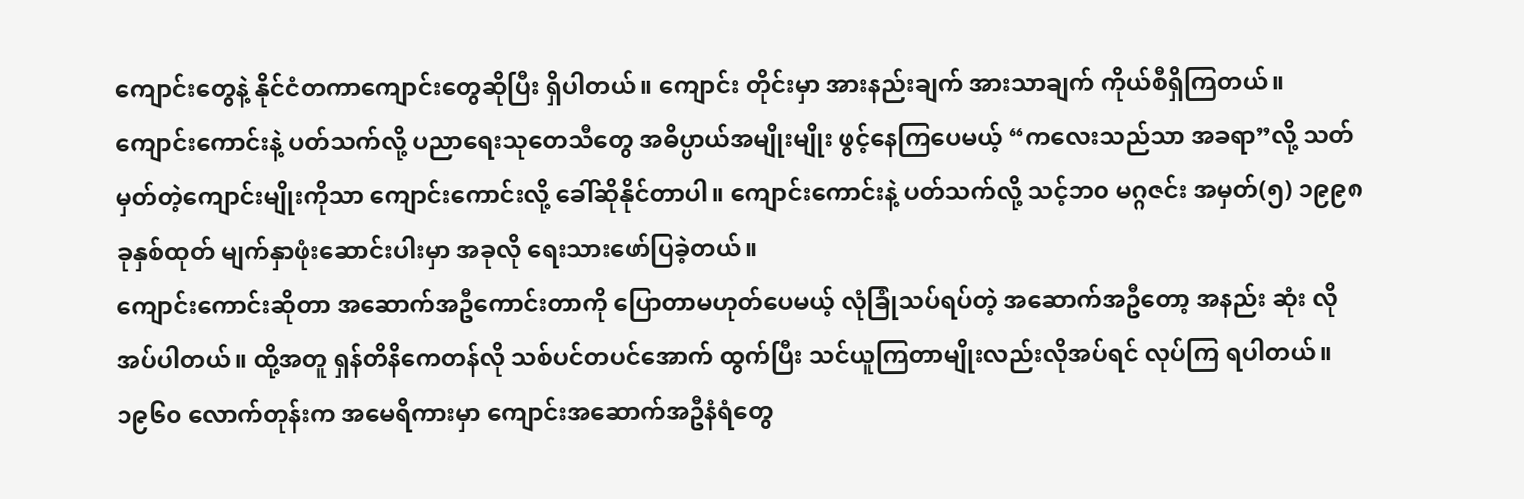ကျောင်းတွေနဲ့ နိုင်ငံတကာကျောင်းတွေဆိုပြီး ရှိပါတယ်။ ကျောင်း တိုင်းမှာ အားနည်းချက် အားသာချက် ကိုယ်စီရှိကြတယ်။
ကျောင်းကောင်းနဲ့ ပတ်သက်လို့ ပညာရေးသုတေသီတွေ အဓိပ္ပာယ်အမျိုးမျိုး ဖွင့်နေကြပေမယ့် “ကလေးသည်သာ အခရာ”လို့ သတ်မှတ်တဲ့ကျောင်းမျိုးကိုသာ ကျောင်းကောင်းလို့ ခေါ်ဆိုနိုင်တာပါ။ ကျောင်းကောင်းနဲ့ ပတ်သက်လို့ သင့်ဘ၀ မဂ္ဂဇင်း အမှတ်(၅) ၁၉၉၈ ခုနှစ်ထုတ် မျက်နှာဖုံးဆောင်းပါးမှာ အခုလို ရေးသားဖော်ပြခဲ့တယ်။
ကျောင်းကောင်းဆိုတာ အဆောက်အဦကောင်းတာကို ပြောတာမဟုတ်ပေမယ့် လုံခြုံသပ်ရပ်တဲ့ အဆောက်အဦတော့ အနည်း ဆုံး လိုအပ်ပါတယ်။ ထို့အတူ ရှန်တိနိကေတန်လို သစ်ပင်တပင်အောက် ထွက်ပြီး သင်ယူကြတာမျိုးလည်းလိုအပ်ရင် လုပ်ကြ ရပါတယ်။
၁၉၆၀ လောက်တုန်းက အမေရိကားမှာ ကျောင်းအဆောက်အဦနံရံတွေ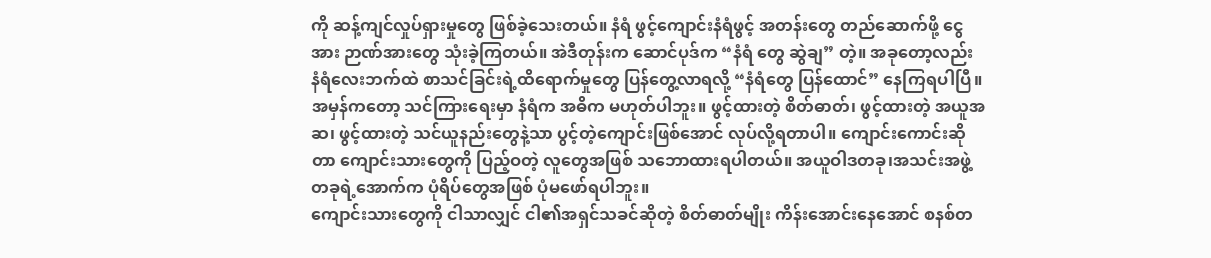ကို ဆန့်ကျင်လှုပ်ရှားမှုတွေ ဖြစ်ခဲ့သေးတယ်။ နံရံ ဖွင့်ကျောင်းနံရံဖွင့် အတန်းတွေ တည်ဆောက်ဖို့ ငွေအား ဉာဏ်အားတွေ သုံးခဲ့ကြတယ်။ အဲဒီတုန်းက ဆောင်ပုဒ်က “နံရံ တွေ ဆွဲချ” တဲ့။ အခုတော့လည်း နံရံလေးဘက်ထဲ စာသင်ခြင်းရဲ့ထိရောက်မှုတွေ ပြန်တွေ့လာရလို့ “နံရံတွေ ပြန်ထောင်” နေကြရပါပြီ။
အမှန်ကတော့ သင်ကြားရေးမှာ နံရံက အဓိက မဟုတ်ပါဘူး။ ဖွင့်ထားတဲ့ စိတ်ဓာတ်၊ ဖွင့်ထားတဲ့ အယူအဆ၊ ဖွင့်ထားတဲ့ သင်ယူနည်းတွေနဲ့သာ ပွင့်တဲ့ကျောင်းဖြစ်အောင် လုပ်လို့ရတာပါ။ ကျောင်းကောင်းဆိုတာ ကျောင်းသားတွေကို ပြည့်ဝတဲ့ လူတွေအဖြစ် သဘောထားရပါတယ်။ အယူဝါဒတခု၊အသင်းအဖွဲ့တခုရဲ့အောက်က ပုံရိပ်တွေအဖြစ် ပုံမဖော်ရပါဘူး။
ကျောင်းသားတွေကို ငါသာလျှင် ငါ၏အရှင်သခင်ဆိုတဲ့ စိတ်ဓာတ်မျိုး ကိန်းအောင်းနေအောင် စနစ်တ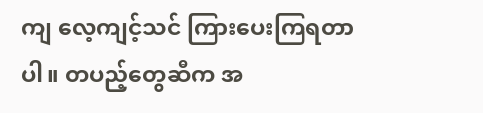ကျ လေ့ကျင့်သင် ကြားပေးကြရတာပါ။ တပည့်တွေဆီက အ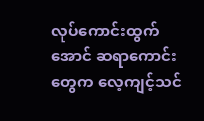လုပ်ကောင်းထွက်အောင် ဆရာကောင်းတွေက လေ့ကျင့်သင်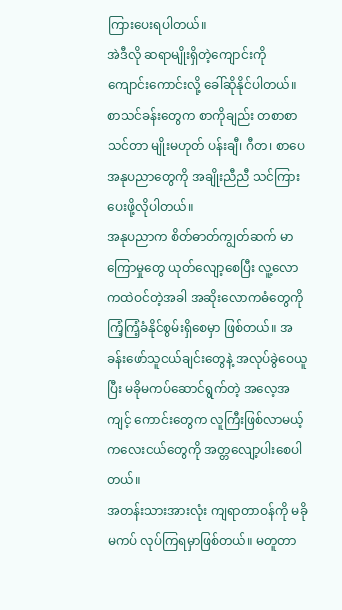ကြားပေးရပါတယ်။
အဲဒီလို ဆရာမျိုးရှိတဲ့ကျောင်းကို ကျောင်းကောင်းလို့ ခေါ်ဆိုနိုင်ပါတယ်။ စာသင်ခန်းတွေက စာကိုချည်း တစာစာ သင်တာ မျိုးမဟုတ် ပန်းချီ၊ ဂီတ၊ စာပေအနုပညာတွေကို အချိုးညီညီ သင်ကြားပေးဖို့လိုပါတယ်။
အနုပညာက စိတ်ဓာတ်ကျွတ်ဆက် မာကြောမှုတွေ ယုတ်လျော့စေပြီး လူ့လောကထဲဝင်တဲ့အခါ အဆိုးလောကဓံတွေကို ကြံ့ကြံ့ခံနိုင်စွမ်းရှိစေမှာ ဖြစ်တယ်။ အခန်းဖော်သူငယ်ချင်းတွေနဲ့ အလုပ်ခွဲဝေယူပြီး မခိုမကပ်ဆောင်ရွက်တဲ့ အလေ့အကျင့် ကောင်းတွေက လူကြီးဖြစ်လာမယ့် ကလေးငယ်တွေကို အတ္တလျော့ပါးစေပါတယ်။
အတန်းသားအားလုံး ကျရာတာဝန်ကို မခိုမကပ် လုပ်ကြရမှာဖြစ်တယ်။ မတူတာ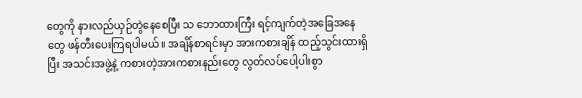တွေကို နားလည်ယှဉ်တွဲနေစေပြီး သ ဘောထားကြီး ရင့်ကျက်တဲ့အခြေအနေတွေ ဖန်တီးပေးကြရပါမယ်။ အချိန်စာရင်းမှာ အားကစားချိန် ထည့်သွင်းထားရှိပြီး အသင်းအဖွဲ့နဲ့ ကစားတဲ့အားကစားနည်းတွေ လွတ်လပ်ပေါ့ပါးစွာ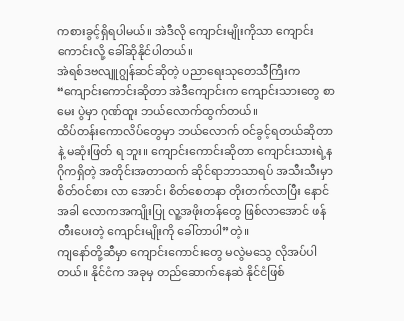ကစားခွင့်ရှိရပါမယ်။ အဲဒီလို ကျောင်းမျိုးကိုသာ ကျောင်း ကောင်းလို့ ခေါ်ဆိုနိုင်ပါတယ်။
အဲရစ်ဒဗလျူဂျွန်ဆင်ဆိုတဲ့ ပညာရေးသုတေသီကြီးက “ကျောင်းကောင်းဆိုတာ အဲဒီကျောင်းက ကျောင်းသားတွေ စာမေး ပွဲမှာ ဂုဏ်ထူး ဘယ်လောက်ထွက်တယ်။
ထိပ်တန်းကောလိပ်တွေမှာ ဘယ်လောက် ဝင်ခွင့်ရတယ်ဆိုတာနဲ့ မဆုံးဖြတ် ရ ဘူး။ ကျောင်းကောင်းဆိုတာ ကျောင်းသားရဲ့နဂိုကရှိတဲ့ အတိုင်းအတာထက် ဆိုင်ရာဘာသာရပ် အသီးသီးမှာ စိတ်ဝင်စား လာ အောင်၊ စိတ်စေတနာ တိုးတက်လာပြီး နောင်အခါ လောကအကျိုးပြု လူ့အဖိုးတန်တွေ ဖြစ်လာအောင် ဖန်တီးပေးတဲ့ ကျောင်းမျိုးကို ခေါ်တာပါ”တဲ့။
ကျနော်တို့ဆီမှာ ကျောင်းကောင်းတွေ မလွဲမသွေ လိုအပ်ပါတယ်။ နိုင်ငံက အခုမှ တည်ဆောက်နေဆဲ နိုင်ငံဖြစ်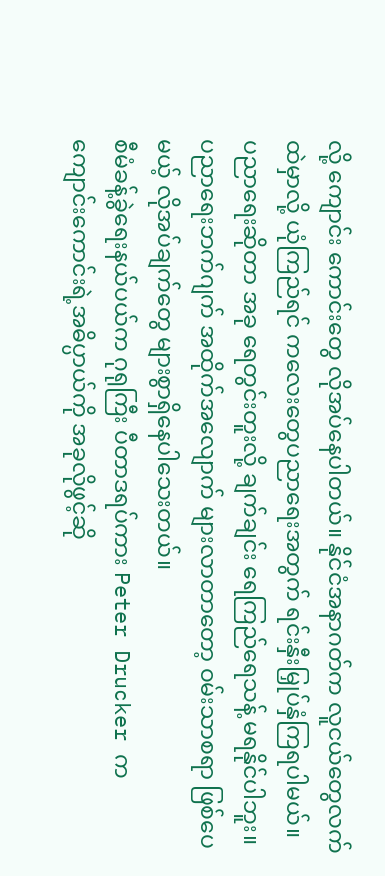လို့ ကျောင်း ကောင်းတွေ လိုအပ်နေပါတယ်။ နိုင်ငံအနာဂတ်က လူငယ်တွေလက်ထဲမှာလို့ ယုံကြည်ရင် ကလေးတွေပညာရေးအတွက် ရင်းနှီးမြှုပ်နှံကြရပါမယ်။
ပညာရေးဆိုတာ အခု ရေတွင်းတူးလို့ ချက်ချင်း ရေကြည်ရေသန့် မရနိုင်ပါဘူး။ ပညာရေးဘက်ဂျက် အထိုက်အလျောက် များလာတာတော့ ဝမ်းသာစရာ ဖြစ်ပေမယ့် လိုအပ်ချက်တွေ များစွာရှိနေပါသေးတယ်။
စီမံခန့်ခွဲရေးနယ်ပယ်က ဂုရုကြီး ပီတာဒရပ်ကား Peter Drucker က ကျောင်းကောင်းရဲ့အဓိပ္ပာယ်ကို အခုလိုဖွင့်ဆို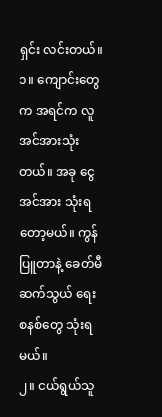ရှင်း လင်းတယ်။
၁။ ကျောင်းတွေက အရင်က လူအင်အားသုံးတယ်။ အခု ငွေအင်အား သုံးရတော့မယ်။ ကွန်ပြူတာနဲ့ ခေတ်မီဆက်သွယ် ရေးစနစ်တွေ သုံးရမယ်။
၂။ ငယ်ရွယ်သူ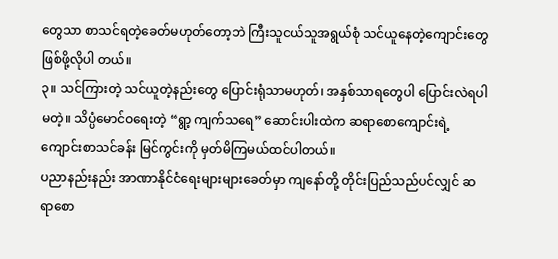တွေသာ စာသင်ရတဲ့ခေတ်မဟုတ်တော့ဘဲ ကြီးသူငယ်သူအရွယ်စုံ သင်ယူနေတဲ့ကျောင်းတွေ ဖြစ်ဖို့လိုပါ တယ်။
၃။ သင်ကြားတဲ့ သင်ယူတဲ့နည်းတွေ ပြောင်းရုံသာမဟုတ်၊ အနှစ်သာရတွေပါ ပြောင်းလဲရပါမတဲ့။ သိပ္ပံမောင်ဝရေးတဲ့ “ရွာ့ ကျက်သရေ” ဆောင်းပါးထဲက ဆရာစောကျောင်းရဲ့ကျောင်းစာသင်ခန်း မြင်ကွင်းကို မှတ်မိကြမယ်ထင်ပါတယ်။
ပညာနည်းနည်း အာဏာနိုင်ငံရေးများများခေတ်မှာ ကျနော်တို့ တိုင်းပြည်သည်ပင်လျှင် ဆရာစော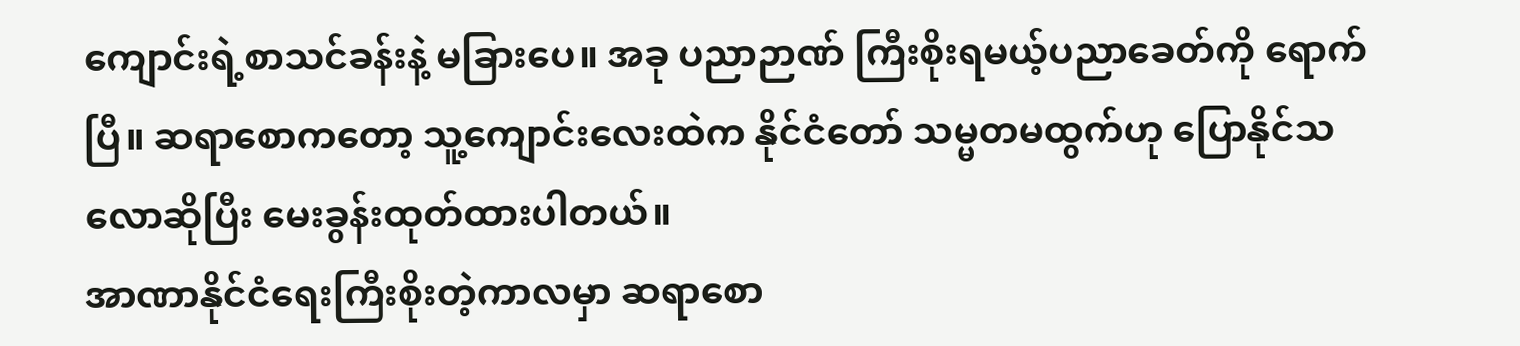ကျောင်းရဲ့စာသင်ခန်းနဲ့ မခြားပေ။ အခု ပညာဉာဏ် ကြီးစိုးရမယ့်ပညာခေတ်ကို ရောက်ပြီ။ ဆရာစောကတော့ သူ့ကျောင်းလေးထဲက နိုင်ငံတော် သမ္မတမထွက်ဟု ပြောနိုင်သလောဆိုပြီး မေးခွန်းထုတ်ထားပါတယ်။
အာဏာနိုင်ငံရေးကြီးစိုးတဲ့ကာလမှာ ဆရာစော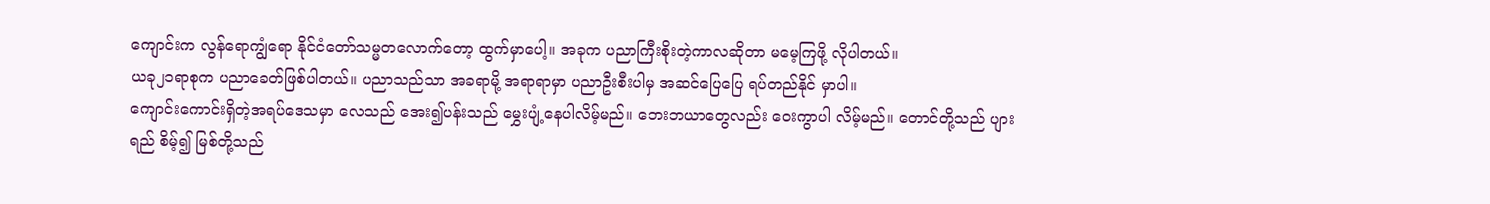ကျောင်းက လွန်ရောကျွံရော နိုင်ငံတော်သမ္မတလောက်တော့ ထွက်မှာပေါ့။ အခုက ပညာကြီးစိုးတဲ့ကာလဆိုတာ မမေ့ကြဖို့ လိုပါတယ်။
ယခု၂၁ရာစုက ပညာခေတ်ဖြစ်ပါတယ်။ ပညာသည်သာ အခရာမို့ အရာရာမှာ ပညာဦးစီးပါမှ အဆင်ပြေပြေ ရပ်တည်နိုင် မှာပါ။
ကျောင်းကောင်းရှိတဲ့အရပ်ဒေသမှာ လေသည် အေး၍ပန်းသည် မွှေးပျံ့နေပါလိမ့်မည်။ ဘေးဘယာတွေလည်း ဝေးကွာပါ လိမ့်မည်။ တောင်တို့သည် ပျားရည် စိမ့်၍ မြစ်တို့သည်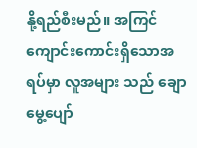နို့ရည်စီးမည်။ အကြင် ကျောင်းကောင်းရှိသောအရပ်မှာ လူအများ သည် ချောမွေ့ပျော်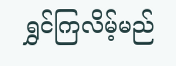ရွှင်ကြလိမ့်မည်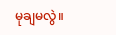မုချမလွဲ။